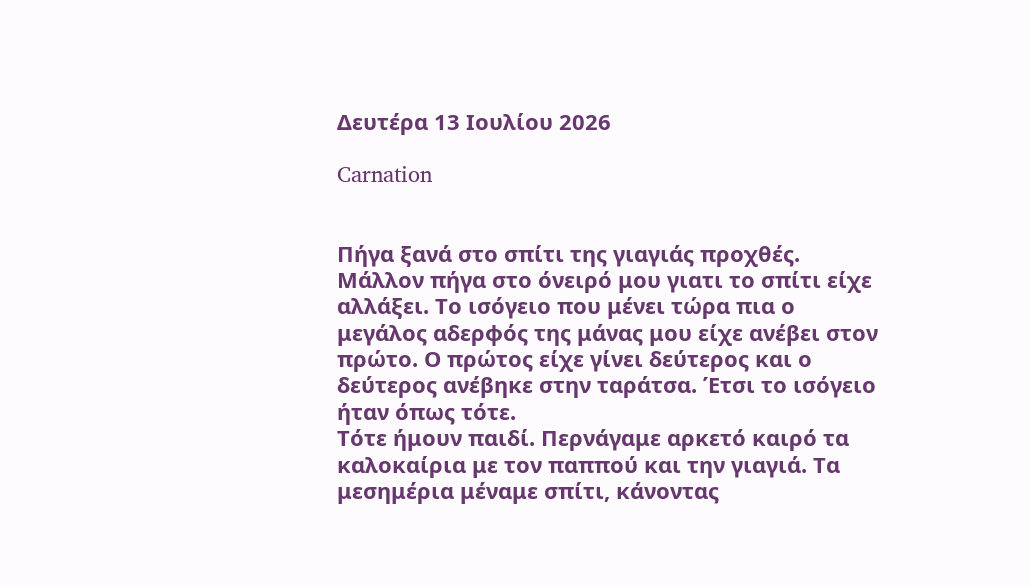Δευτέρα 13 Ιουλίου 2026

Carnation


Πήγα ξανά στο σπίτι της γιαγιάς προχθές. Μάλλον πήγα στο όνειρό μου γιατι το σπίτι είχε αλλάξει. Το ισόγειο που μένει τώρα πια ο μεγάλος αδερφός της μάνας μου είχε ανέβει στον πρώτο. Ο πρώτος είχε γίνει δεύτερος και ο δεύτερος ανέβηκε στην ταράτσα. Έτσι το ισόγειο ήταν όπως τότε.
Τότε ήμουν παιδί. Περνάγαμε αρκετό καιρό τα καλοκαίρια με τον παππού και την γιαγιά. Τα μεσημέρια μέναμε σπίτι, κάνοντας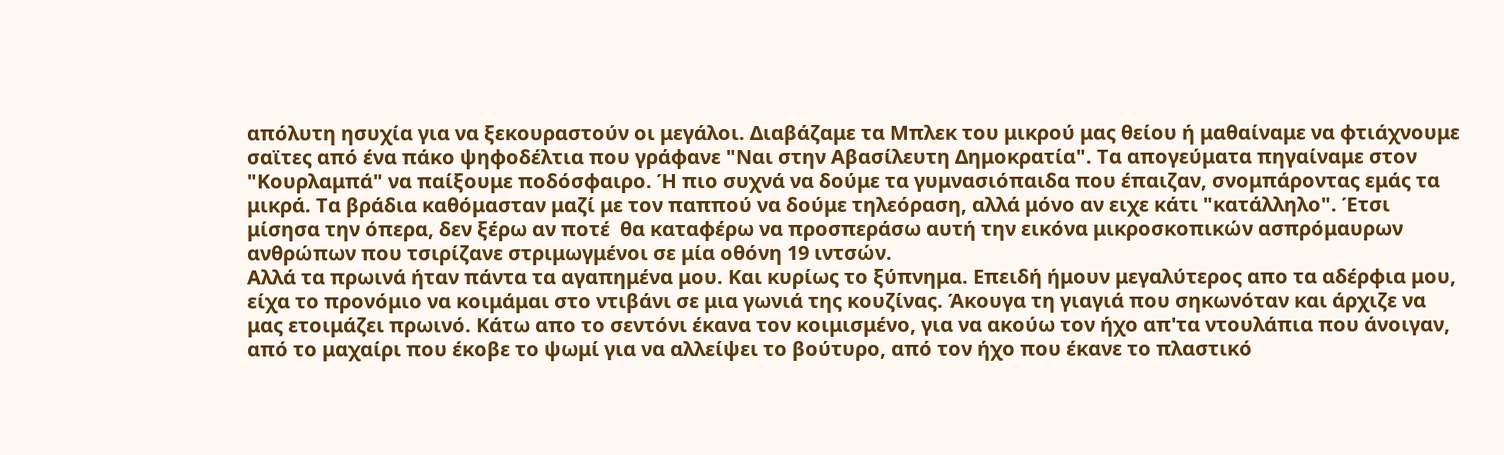απόλυτη ησυχία για να ξεκουραστούν οι μεγάλοι. Διαβάζαμε τα Μπλεκ του μικρού μας θείου ή μαθαίναμε να φτιάχνουμε σαϊτες από ένα πάκο ψηφοδέλτια που γράφανε "Ναι στην Αβασίλευτη Δημοκρατία". Τα απογεύματα πηγαίναμε στον "Κουρλαμπά" να παίξουμε ποδόσφαιρο. Ή πιο συχνά να δούμε τα γυμνασιόπαιδα που έπαιζαν, σνομπάροντας εμάς τα μικρά. Τα βράδια καθόμασταν μαζί με τον παππού να δούμε τηλεόραση, αλλά μόνο αν ειχε κάτι "κατάλληλο". Έτσι μίσησα την όπερα, δεν ξέρω αν ποτέ  θα καταφέρω να προσπεράσω αυτή την εικόνα μικροσκοπικών ασπρόμαυρων ανθρώπων που τσιρίζανε στριμωγμένοι σε μία οθόνη 19 ιντσών.
Αλλά τα πρωινά ήταν πάντα τα αγαπημένα μου. Και κυρίως το ξύπνημα. Επειδή ήμουν μεγαλύτερος απο τα αδέρφια μου, είχα το προνόμιο να κοιμάμαι στο ντιβάνι σε μια γωνιά της κουζίνας. Άκουγα τη γιαγιά που σηκωνόταν και άρχιζε να μας ετοιμάζει πρωινό. Κάτω απο το σεντόνι έκανα τον κοιμισμένο, για να ακούω τον ήχο απ'τα ντουλάπια που άνοιγαν, από το μαχαίρι που έκοβε το ψωμί για να αλλείψει το βούτυρο, από τον ήχο που έκανε το πλαστικό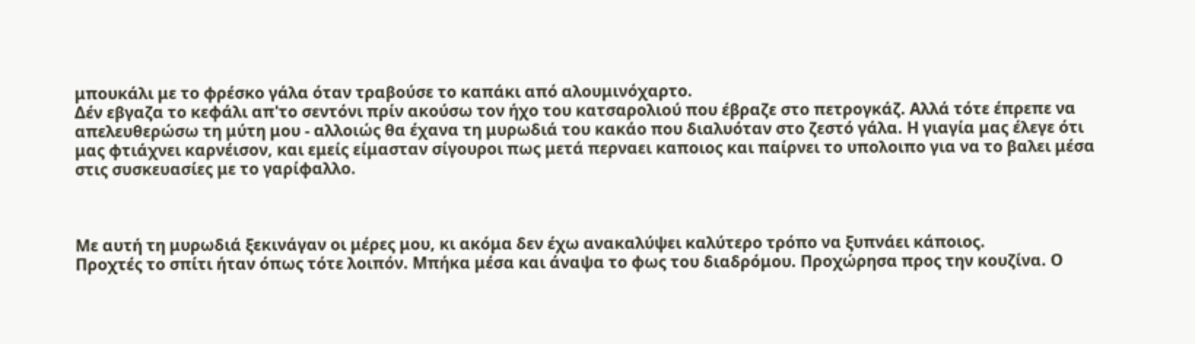μπουκάλι με το φρέσκο γάλα όταν τραβούσε το καπάκι από αλουμινόχαρτο.
Δέν εβγαζα το κεφάλι απ'το σεντόνι πρίν ακούσω τον ήχο του κατσαρολιού που έβραζε στο πετρογκάζ. Αλλά τότε έπρεπε να απελευθερώσω τη μύτη μου - αλλοιώς θα έχανα τη μυρωδιά του κακάο που διαλυόταν στο ζεστό γάλα. Η γιαγία μας έλεγε ότι μας φτιάχνει καρνέισον, και εμείς είμασταν σίγουροι πως μετά περναει καποιος και παίρνει το υπολοιπο για να το βαλει μέσα στις συσκευασίες με το γαρίφαλλο.



Με αυτή τη μυρωδιά ξεκινάγαν οι μέρες μου, κι ακόμα δεν έχω ανακαλύψει καλύτερο τρόπο να ξυπνάει κάποιος.
Προχτές το σπίτι ήταν όπως τότε λοιπόν. Μπήκα μέσα και άναψα το φως του διαδρόμου. Προχώρησα προς την κουζίνα. Ο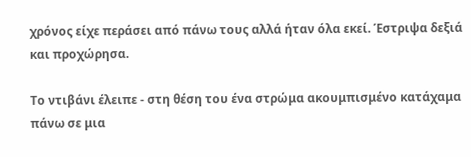χρόνος είχε περάσει από πάνω τους αλλά ήταν όλα εκεί. Έστριψα δεξιά και προχώρησα.

Το ντιβάνι έλειπε - στη θέση του ένα στρώμα ακουμπισμένο κατάχαμα πάνω σε μια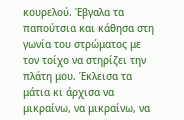κουρελού. Έβγαλα τα παπούτσια και κάθησα στη γωνία του στρώματος με τον τοίχο να στηρίζει την πλάτη μου. Έκλεισα τα μάτια κι άρχισα να μικραίνω, να μικραίνω, να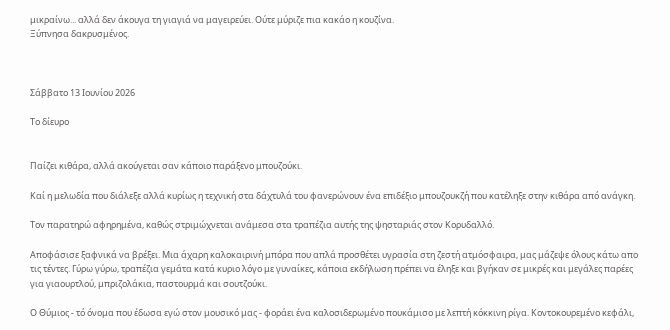μικραίνω... αλλά δεν άκουγα τη γιαγιά να μαγειρεύει. Ούτε μύριζε πια κακάο η κουζίνα.
Ξύπνησα δακρυσμένος.



Σάββατο 13 Ιουνίου 2026

Το δίευρο


Παίζει κιθάρα, αλλά ακούγεται σαν κάποιο παράξενο μπουζούκι.

Καί η μελωδία που διάλεξε αλλά κυρίως η τεχνική στα δάχτυλά του φανερώνουν ένα επιδέξιο μπουζουκζή που κατέληξε στην κιθάρα από ανάγκη.

Τον παρατηρώ αφηρημένα, καθώς στριμώχνεται ανάμεσα στα τραπέζια αυτής της ψησταριάς στον Κορυδαλλό.

Αποφάσισε ξαφνικά να βρέξει. Μια άχαρη καλοκαιρινή μπόρα που απλά προσθέτει υγρασία στη ζεστή ατμόσφαιρα, μας μάζεψε όλους κάτω απο τις τέντες. Γύρω γύρω, τραπέζια γεμάτα κατά κυριο λόγο με γυναίκες, κάποια εκδήλωση πρέπει να έληξε και βγήκαν σε μικρές και μεγάλες παρέες για γιαουρτλού, μπριζολάκια, παστουρμά και σουτζούκι.

Ο Θύμιος - τό όνομα που έδωσα εγώ στον μουσικό μας - φοράει ένα καλοσιδερωμένο πουκάμισο με λεπτή κόκκινη ρίγα. Κοντοκουρεμένο κεφάλι,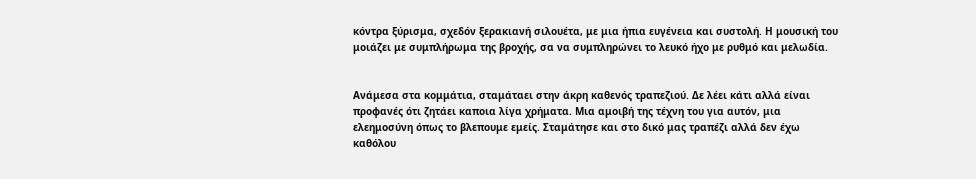κόντρα ξύρισμα, σχεδόν ξερακιανή σιλουέτα, με μια ήπια ευγένεια και συστολή. Η μουσική του μοιάζει με συμπλήρωμα της βροχής, σα να συμπληρώνει το λευκό ήχο με ρυθμό και μελωδία.


Ανάμεσα στα κομμάτια, σταμάταει στην άκρη καθενός τραπεζιού. Δε λέει κάτι αλλά είναι προφανές ότι ζητάει καποια λίγα χρήματα. Μια αμοιβή της τέχνη του για αυτόν, μια ελεημοσύνη όπως το βλεπουμε εμείς. Σταμάτησε και στο δικό μας τραπέζι αλλά δεν έχω καθόλου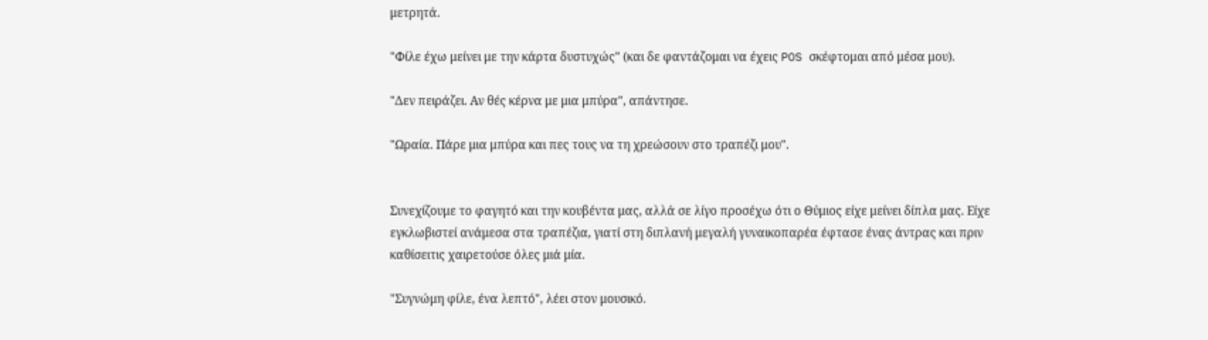μετρητά.

"Φίλε έχω μείνει με την κάρτα δυστυχώς" (και δε φαντάζομαι να έχεις POS σκέφτομαι από μέσα μου).

"Δεν πειράζει. Αν θές κέρνα με μια μπύρα", απάντησε.

"Ωραία. Πάρε μια μπύρα και πες τους να τη χρεώσουν στο τραπέζι μου".


Συνεχίζουμε το φαγητό και την κουβέντα μας, αλλά σε λίγο προσέχω ότι ο Θύμιος είχε μείνει δίπλα μας. Είχε εγκλωβιστεί ανάμεσα στα τραπέζια, γιατί στη διπλανή μεγαλή γυναικοπαρέα έφτασε ένας άντρας και πριν καθίσειτις χαιρετούσε όλες μιά μία.

"Συγνώμη φίλε, ένα λεπτό", λέει στον μουσικό.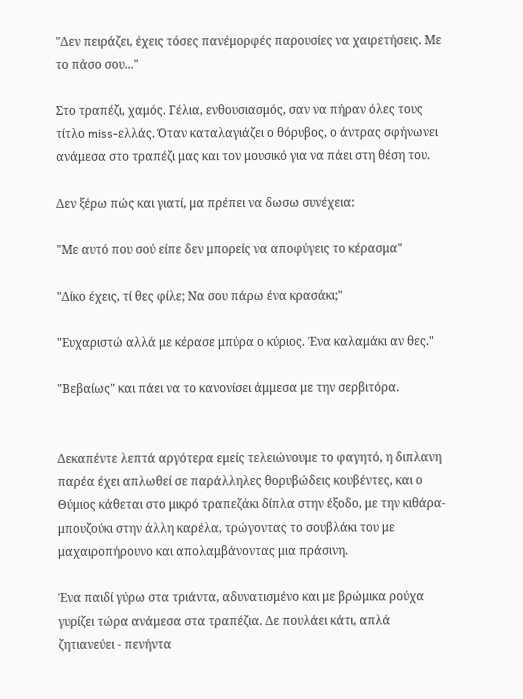"Δεν πειράζει, έχεις τόσες πανέμορφές παρουσίες να χαιρετήσεις. Με το πάσο σου..."

Στο τραπέζι, χαμός. Γέλια, ενθουσιασμός, σαν να πήραν όλες τους τίτλο miss-ελλάς. Όταν καταλαγιάζει ο θόρυβος, ο άντρας σφήνωνει ανάμεσα στο τραπέζι μας και τον μουσικό για να πάει στη θέση του.

Δεν ξέρω πώς και γιατί, μα πρέπει να δωσω συνέχεια:

"Με αυτό που σού είπε δεν μπορείς να αποφύγεις το κέρασμα"

"Δίκο έχεις, τί θες φίλε; Να σου πάρω ένα κρασάκι;"

"Ευχαριστώ αλλά με κέρασε μπύρα ο κύριος. Ένα καλαμάκι αν θες."

"Βεβαίως" και πάει να το κανονίσει άμμεσα με την σερβιτόρα.


Δεκαπέντε λεπτά αργότερα εμείς τελειώνουμε το φαγητό, η διπλανη παρέα έχει απλωθεί σε παράλληλες θορυβώδεις κουβέντες, και ο Θύμιος κάθεται στο μικρό τραπεζάκι δίπλα στην έξοδο, με την κιθάρα-μπουζούκι στην άλλη καρέλα, τρώγοντας το σουβλάκι του με μαχαιροπήρουνο και απολαμβάνοντας μια πράσινη.

Ένα παιδί γύρω στα τριάντα, αδυνατισμένο και με βρώμικα ρούχα γυρίζει τώρα ανάμεσα στα τραπέζια. Δε πουλάει κάτι, απλά ζητιανεύει - πενήντα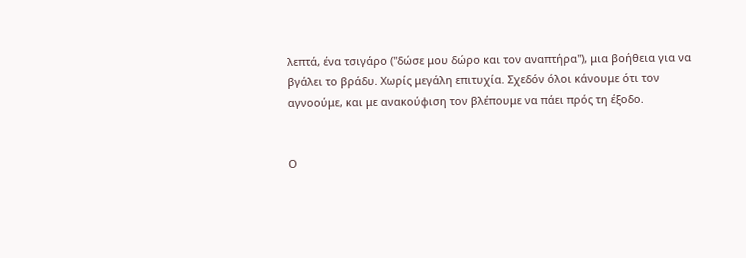λεπτά, ένα τσιγάρο ("δώσε μου δώρο και τον αναπτήρα"), μια βοήθεια για να βγάλει το βράδυ. Χωρίς μεγάλη επιτυχία. Σχεδόν όλοι κάνουμε ότι τον αγνοούμε, και με ανακούφιση τον βλέπουμε να πάει πρός τη έξοδο.


Ο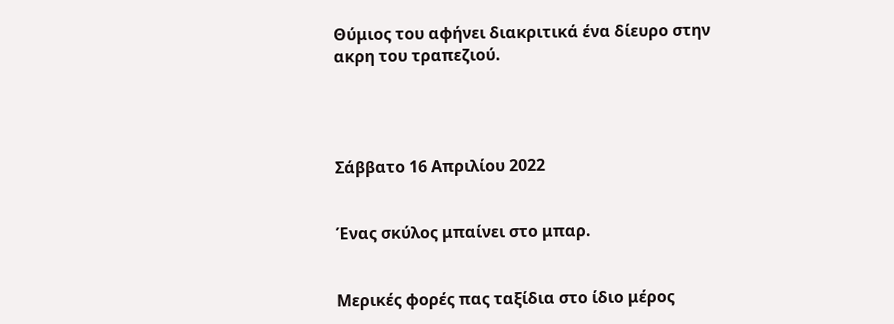Θύμιος του αφήνει διακριτικά ένα δίευρο στην ακρη του τραπεζιού.




Σάββατο 16 Απριλίου 2022


Ένας σκύλος μπαίνει στο μπαρ.


Μερικές φορές πας ταξίδια στο ίδιο μέρος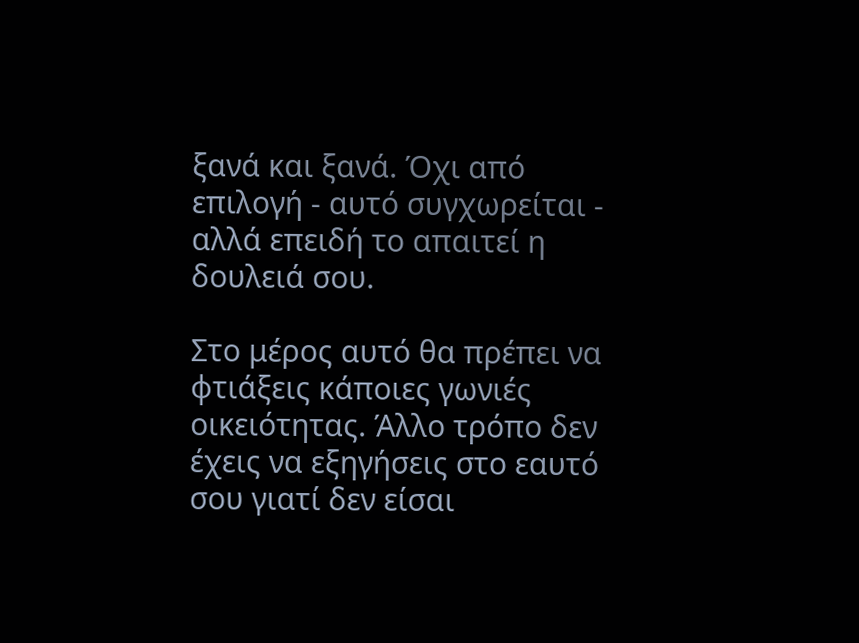ξανά και ξανά. Όχι από επιλογή - αυτό συγχωρείται - αλλά επειδή το απαιτεί η δουλειά σου.

Στο μέρος αυτό θα πρέπει να φτιάξεις κάποιες γωνιές οικειότητας. Άλλο τρόπο δεν έχεις να εξηγήσεις στο εαυτό σου γιατί δεν είσαι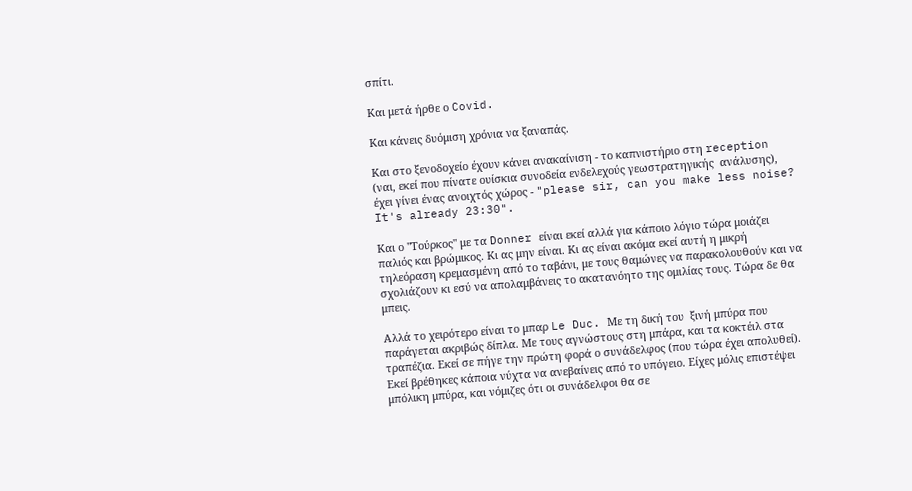σπίτι.

Και μετά ήρθε ο Covid.

Και κάνεις δυόμιση χρόνια να ξαναπάς.

Και στο ξενοδοχείο έχουν κάνει ανακαίνιση - το καπνιστήριο στη reception (ναι, εκεί που πίνατε ουίσκια συνοδεία ενδελεχούς γεωστρατηγικής  ανάλυσης), έχει γίνει ένας ανοιχτός χώρος - "please sir, can you make less noise? It's already 23:30".

Και ο "Τούρκος" με τα Donner είναι εκεί αλλά για κάποιο λόγιο τώρα μοιάζει παλιός και βρώμικος. Κι ας μην είναι. Κι ας είναι ακόμα εκεί αυτή η μικρή τηλεόραση κρεμασμένη από το ταβάνι, με τους θαμώνες να παρακολουθούν και να σχολιάζουν κι εσύ να απολαμβάνεις το ακατανόητο της ομιλίας τους. Τώρα δε θα μπεις.

Αλλά το χειρότερο είναι το μπαρ Le Duc. Με τη δική του  ξινή μπύρα που παράγεται ακριβώς δίπλα. Με τους αγνώστους στη μπάρα, και τα κοκτέιλ στα τραπέζια. Εκεί σε πήγε την πρώτη φορά ο συνάδελφος (που τώρα έχει απολυθεί). Εκεί βρέθηκες κάποια νύχτα να ανεβαίνεις από το υπόγειο. Είχες μόλις επιστέψει μπόλικη μπύρα, και νόμιζες ότι οι συνάδελφοι θα σε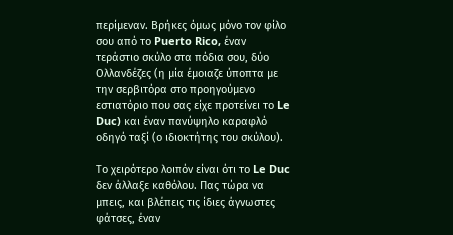περίμεναν. Βρήκες όμως μόνο τον φίλο σου από το Puerto Rico, έναν τεράστιο σκύλο στα πόδια σου, δύο Ολλανδέζες (η μία έμοιαζε ύποπτα με την σερβιτόρα στο προηγούμενο εστιατόριο που σας είχε προτείνει το Le Duc) και έναν πανύψηλο καραφλό οδηγό ταξί (ο ιδιοκτήτης του σκύλου).

Το χειρότερο λοιπόν είναι ότι το Le Duc δεν άλλαξε καθόλου. Πας τώρα να μπεις, και βλέπεις τις ίδιες άγνωστες φάτσες, έναν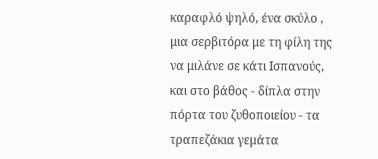καραφλό ψηλό, ένα σκύλο , μια σερβιτόρα με τη φίλη της να μιλάνε σε κάτι Ισπανούς, και στο βάθος - δίπλα στην πόρτα του ζυθοποιείου - τα τραπεζάκια γεμάτα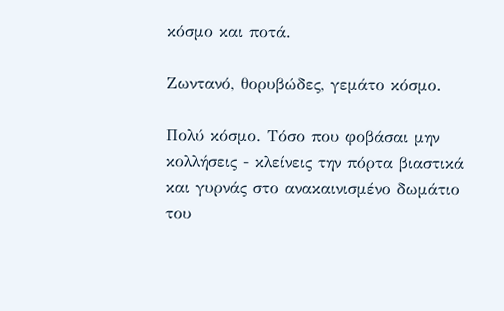κόσμο και ποτά.

Ζωντανό, θορυβώδες, γεμάτο κόσμο.

Πολύ κόσμο. Τόσο που φοβάσαι μην κολλήσεις - κλείνεις την πόρτα βιαστικά και γυρνάς στο ανακαινισμένο δωμάτιο του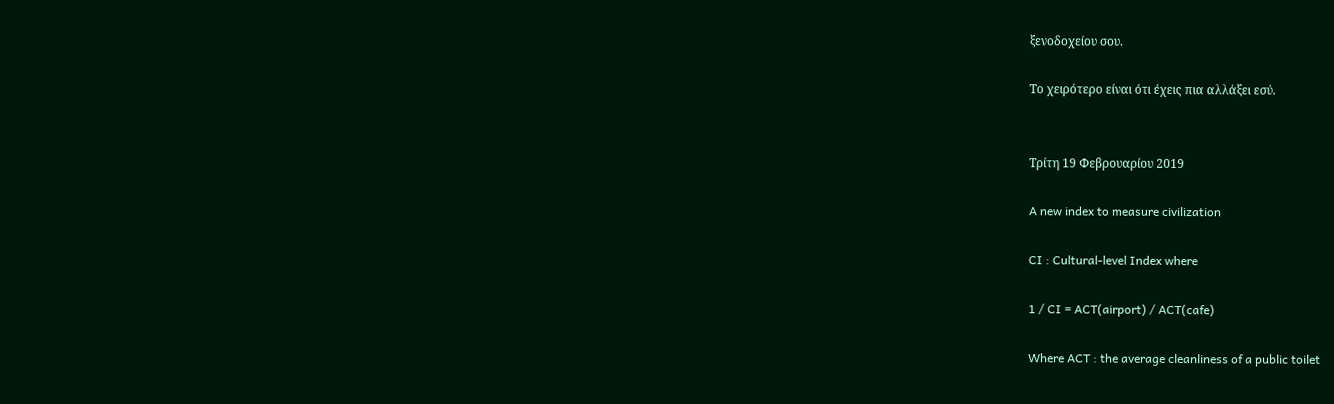ξενοδοχείου σου.

Το χειρότερο είναι ότι έχεις πια αλλάξει εσύ.


Τρίτη 19 Φεβρουαρίου 2019

A new index to measure civilization

CI : Cultural-level Index where

1 / CI = ACT(airport) / ACT(cafe)

Where ACT : the average cleanliness of a public toilet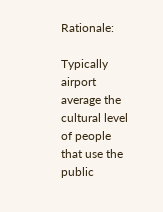Rationale:

Typically airport average the cultural level of people that use the public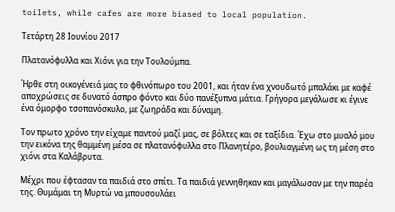toilets, while cafes are more biased to local population.

Τετάρτη 28 Ιουνίου 2017

Πλατανόφυλλα και Χιόνι για την Τουλούμπα.

Ήρθε στη οικογένειά μας το φθινόπωρο του 2001, και ήταν ένα χνουδωτό μπαλάκι με καφέ αποχρώσεις σε δυνατό άσπρο φόντο και δύο πανέξυπνα μάτια. Γρήγορα μεγάλωσε κι έγινε ένα όμορφο τσοπανόσκυλο, με ζωηράδα και δύναμη.

Τον πρωτο χρόνο την είχαμε παντού μαζί μας, σε βόλτες και σε ταξίδια. Έχω στο μυαλό μου την εικόνα της θαμμένη μέσα σε πλατανόφυλλα στο Πλανητέρο, βουλιαγμένη ως τη μέση στο χιόνι στα Καλάβρυτα.

Μέχρι που έφτασαν τα παιδιά στο σπίτι. Τα παιδιά γεννηθηκαν και μαγάλωσαν με την παρέα της. Θυμάμαι τη Μυρτώ να μπουσουλάει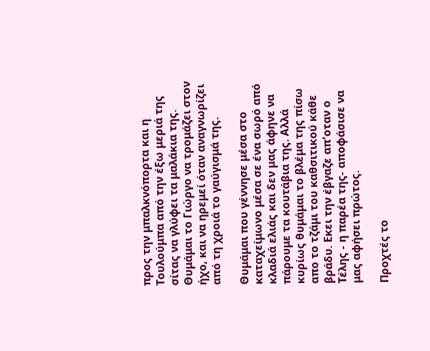προς την μπαλκνόπορτα και η Τουλούμπα από την έξω μεριά της σίτας να γλύφει τα μαλάκια της. Θυμάμαι το Γιώργο να τρομάζει στον ήχο, και να ηρεμεί όταν αναγνωρίζει από τη χροιά το γαύγισμά της.

Θυμάμαι που γέννησε μέσα στο καταχείμωνο μέσα σε ένα σωρό από κλαδιά ελιάς και δεν μας άφηνε να πάρουμε τα κουτάβια της. Αλλά κυρίως θυμάμαι το βλέμα της πίσω απο το τζάμι του καθσιτικού κάθε βράδυ. Εκει την έβγαζε απ'οταν ο Τέλης - η παρέα της- αποφάσισε να μας αφήσει πρώτος.

Προχτές το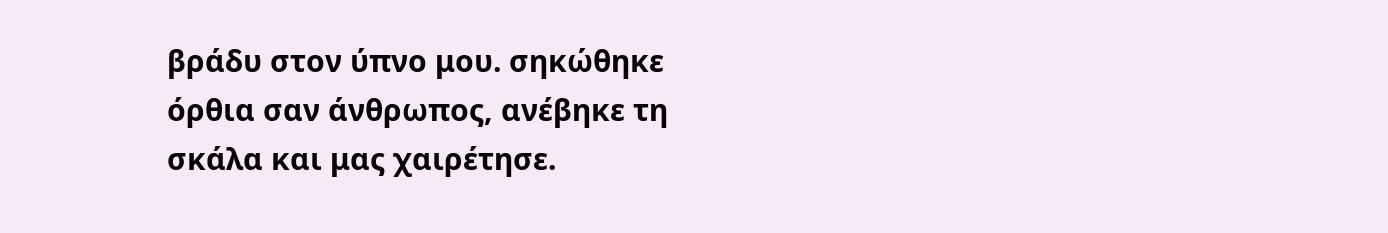βράδυ στον ύπνο μου. σηκώθηκε όρθια σαν άνθρωπος, ανέβηκε τη σκάλα και μας χαιρέτησε.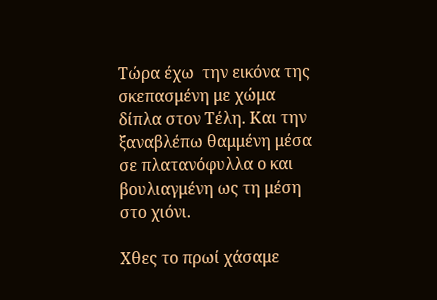Τώρα έχω  την εικόνα της  σκεπασμένη με χώμα δίπλα στον Τέλη. Και την ξαναβλέπω θαμμένη μέσα σε πλατανόφυλλα ο και βουλιαγμένη ως τη μέση στο χιόνι.

Χθες το πρωί χάσαμε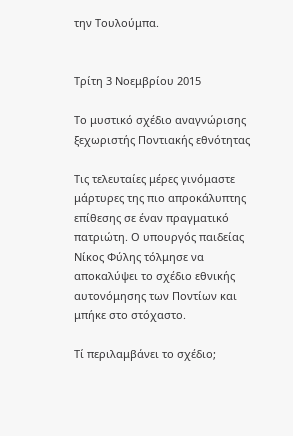την Τουλούμπα.


Τρίτη 3 Νοεμβρίου 2015

Το μυστικό σχέδιο αναγνώρισης ξεχωριστής Ποντιακής εθνότητας

Τις τελευταίες μέρες γινόμαστε μάρτυρες της πιο απροκάλυπτης επίθεσης σε έναν πραγματικό πατριώτη. Ο υπουργός παιδείας Νίκος Φύλης τόλμησε να αποκαλύψει το σχέδιο εθνικής αυτονόμησης των Ποντίων και μπήκε στο στόχαστο.

Τί περιλαμβάνει το σχέδιο;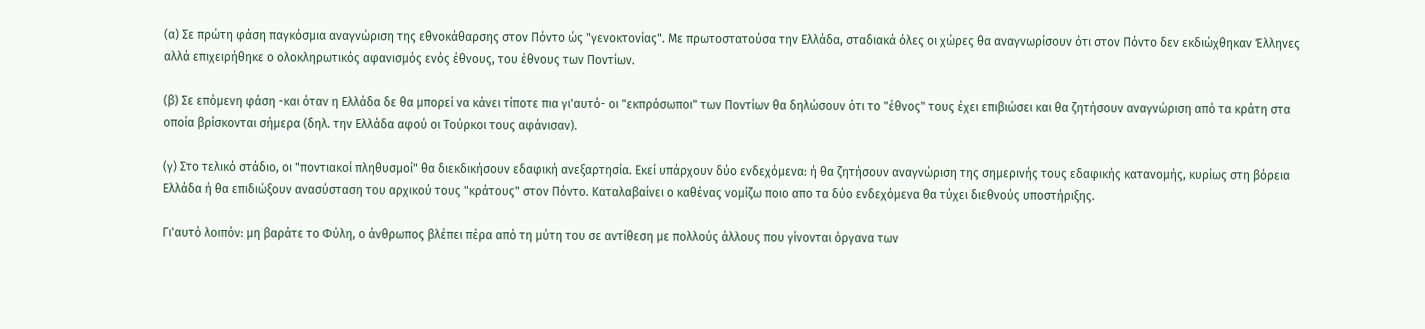(α) Σε πρώτη φάση παγκόσμια αναγνώριση της εθνοκάθαρσης στον Πόντο ώς "γενοκτονίας". Με πρωτοστατούσα την Ελλάδα, σταδιακά όλες οι χώρες θα αναγνωρίσουν ότι στον Πόντο δεν εκδιώχθηκαν Έλληνες αλλά επιχειρήθηκε ο ολοκληρωτικός αφανισμός ενός έθνους, του έθνους των Ποντίων.

(β) Σε επόμενη φάση -και όταν η Ελλάδα δε θα μπορεί να κάνει τίποτε πια γι'αυτό- οι "εκπρόσωποι" των Ποντίων θα δηλώσουν ότι το "έθνος" τους έχει επιβιώσει και θα ζητήσουν αναγνώριση από τα κράτη στα οποία βρίσκονται σήμερα (δηλ. την Ελλάδα αφού οι Τούρκοι τους αφάνισαν).

(γ) Στο τελικό στάδιο, οι "ποντιακοί πληθυσμοί" θα διεκδικήσουν εδαφική ανεξαρτησία. Εκεί υπάρχουν δύο ενδεχόμενα: ή θα ζητήσουν αναγνώριση της σημερινής τους εδαφικής κατανομής, κυρίως στη βόρεια Ελλάδα ή θα επιδιώξουν ανασύσταση του αρχικού τους "κράτους" στον Πόντο. Καταλαβαίνει ο καθένας νομίζω ποιο απο τα δύο ενδεχόμενα θα τύχει διεθνούς υποστήριξης.

Γι'αυτό λοιπόν: μη βαράτε το Φύλη, ο άνθρωπος βλέπει πέρα από τη μύτη του σε αντίθεση με πολλούς άλλους που γίνονται όργανα των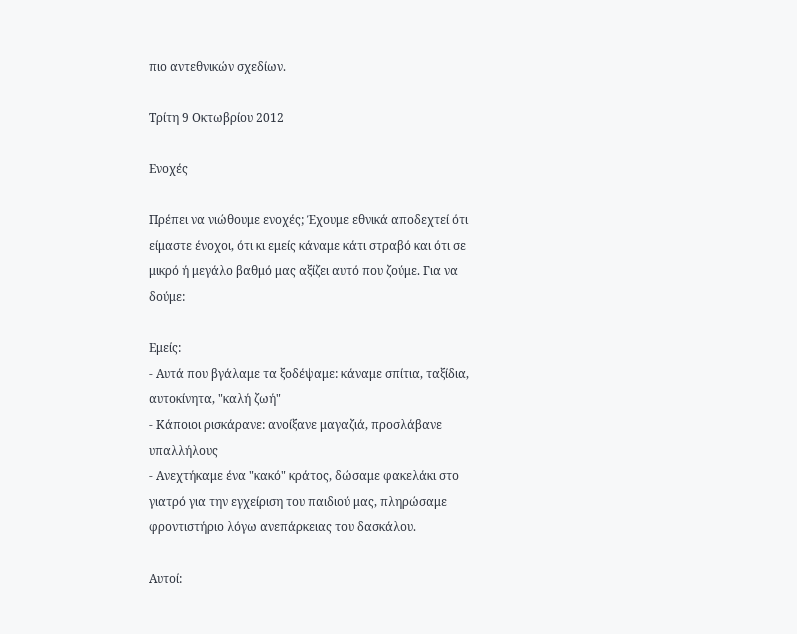πιο αντεθνικών σχεδίων.

Τρίτη 9 Οκτωβρίου 2012

Ενοχές

Πρέπει να νιώθουμε ενοχές; Έχουμε εθνικά αποδεχτεί ότι είμαστε ένοχοι, ότι κι εμείς κάναμε κάτι στραβό και ότι σε μικρό ή μεγάλο βαθμό μας αξίζει αυτό που ζούμε. Για να δούμε:

Εμείς:
- Αυτά που βγάλαμε τα ξοδέψαμε: κάναμε σπίτια, ταξίδια, αυτοκίνητα, "καλή ζωή"
- Κάποιοι ρισκάρανε: ανοίξανε μαγαζιά, προσλάβανε υπαλλήλους
- Ανεχτήκαμε ένα "κακό" κράτος, δώσαμε φακελάκι στο γιατρό για την εγχείριση του παιδιού μας, πληρώσαμε φροντιστήριο λόγω ανεπάρκειας του δασκάλου.

Αυτοί: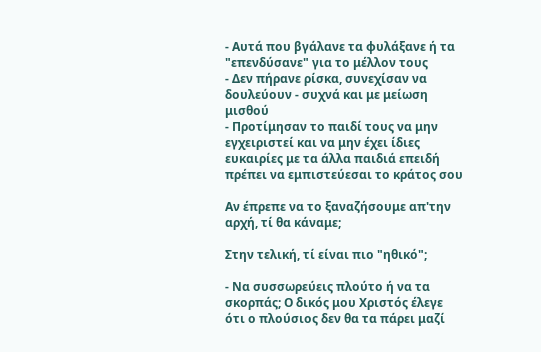- Αυτά που βγάλανε τα φυλάξανε ή τα "επενδύσανε" για το μέλλον τους
- Δεν πήρανε ρίσκα, συνεχίσαν να δουλεύουν - συχνά και με μείωση μισθού
- Προτίμησαν το παιδί τους να μην εγχειριστεί και να μην έχει ίδιες ευκαιρίες με τα άλλα παιδιά επειδή πρέπει να εμπιστεύεσαι το κράτος σου

Αν έπρεπε να το ξαναζήσουμε απ'την αρχή, τί θα κάναμε;

Στην τελική, τί είναι πιο "ηθικό";

- Να συσσωρεύεις πλούτο ή να τα σκορπάς; Ο δικός μου Χριστός έλεγε ότι ο πλούσιος δεν θα τα πάρει μαζί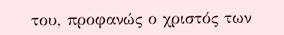του, προφανώς ο χριστός των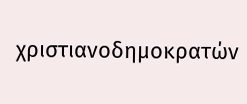χριστιανοδημοκρατών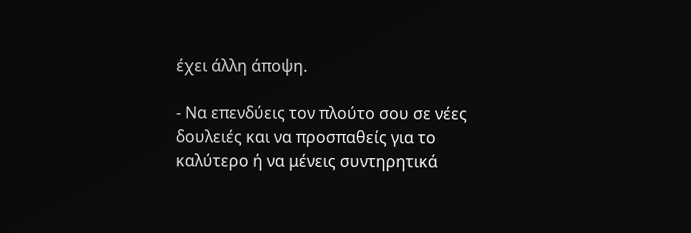έχει άλλη άποψη.

- Να επενδύεις τον πλούτο σου σε νέες δουλειές και να προσπαθείς για το καλύτερο ή να μένεις συντηρητικά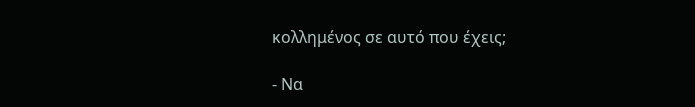κολλημένος σε αυτό που έχεις;

- Να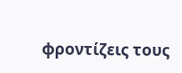φροντίζεις τους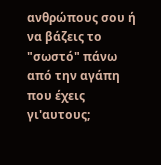ανθρώπους σου ή να βάζεις το "σωστό" πάνω από την αγάπη που έχεις γι'αυτους;